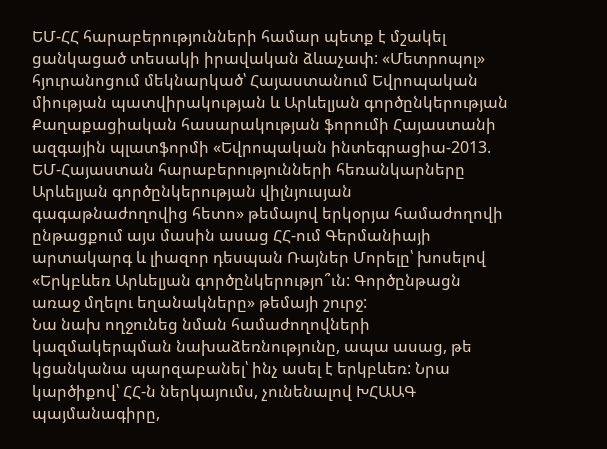ԵՄ-ՀՀ հարաբերությունների համար պետք է մշակել ցանկացած տեսակի իրավական ձևաչափ: «Մետրոպոլ» հյուրանոցում մեկնարկած՝ Հայաստանում Եվրոպական միության պատվիրակության և Արևելյան գործընկերության Քաղաքացիական հասարակության ֆորումի Հայաստանի ազգային պլատֆորմի «Եվրոպական ինտեգրացիա-2013. ԵՄ-Հայաստան հարաբերությունների հեռանկարները Արևելյան գործընկերության վիլնյուսյան գագաթնաժողովից հետո» թեմայով երկօրյա համաժողովի ընթացքում այս մասին ասաց ՀՀ-ում Գերմանիայի արտակարգ և լիազոր դեսպան Ռայներ Մորելը՝ խոսելով «Երկբևեռ Արևելյան գործընկերությո՞ւն: Գործընթացն առաջ մղելու եղանակները» թեմայի շուրջ:
Նա նախ ողջունեց նման համաժողովների կազմակերպման նախաձեռնությունը, ապա ասաց, թե կցանկանա պարզաբանել՝ ինչ ասել է երկբևեռ: Նրա կարծիքով՝ ՀՀ-ն ներկայումս, չունենալով ԽՀԱԱԳ պայմանագիրը,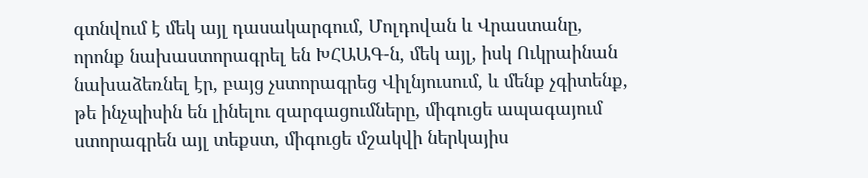գտնվում է մեկ այլ դասակարգում, Մոլդովան և Վրաստանը, որոնք նախաստորագրել են ԽՀԱԱԳ-ն, մեկ այլ, իսկ Ուկրաինան նախաձեռնել էր, բայց չստորագրեց Վիլնյուսում, և մենք չգիտենք, թե ինչպիսին են լինելու զարգացումները, միգուցե ապագայում ստորագրեն այլ տեքստ, միգուցե մշակվի ներկայիս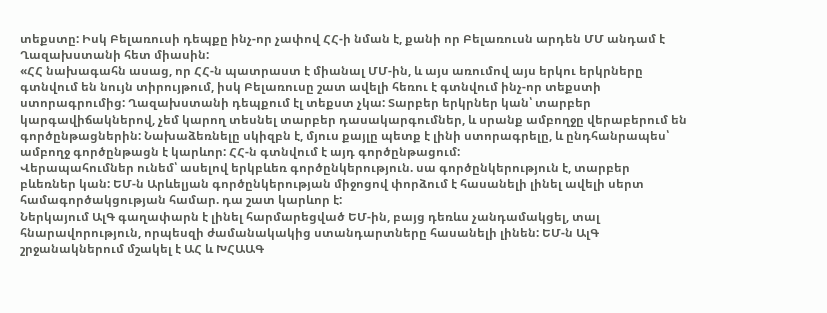տեքստը: Իսկ Բելառուսի դեպքը ինչ-որ չափով ՀՀ-ի նման է, քանի որ Բելառուսն արդեն ՄՄ անդամ է Ղազախստանի հետ միասին:
«ՀՀ նախագահն ասաց, որ ՀՀ-ն պատրաստ է միանալ ՄՄ-ին, և այս առումով այս երկու երկրները գտնվում են նույն տիրույթում, իսկ Բելառուսը շատ ավելի հեռու է գտնվում ինչ-որ տեքստի ստորագրումից: Ղազախստանի դեպքում էլ տեքստ չկա: Տարբեր երկրներ կան՝ տարբեր կարգավիճակներով, չեմ կարող տեսնել տարբեր դասակարգումներ, և սրանք ամբողջը վերաբերում են գործընթացներին: Նախաձեռնելը սկիզբն է, մյուս քայլը պետք է լինի ստորագրելը, և ընդհանրապես՝ ամբողջ գործընթացն է կարևոր: ՀՀ-ն գտնվում է այդ գործընթացում:
Վերապահումներ ունեմ՝ ասելով երկբևեռ գործընկերություն. սա գործընկերություն է, տարբեր բևեռներ կան: ԵՄ-ն Արևելյան գործընկերության միջոցով փորձում է հասանելի լինել ավելի սերտ համագործակցության համար. դա շատ կարևոր է:
Ներկայում ԱլԳ գաղափարն է լինել հարմարեցված ԵՄ-ին, բայց դեռևս չանդամակցել, տալ հնարավորություն, որպեսզի ժամանակակից ստանդարտները հասանելի լինեն: ԵՄ-ն ԱլԳ շրջանակներում մշակել է ԱՀ և ԽՀԱԱԳ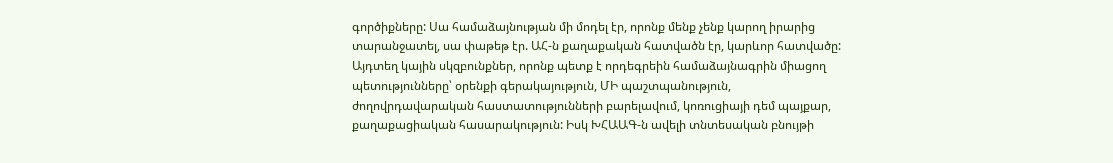գործիքները: Սա համաձայնության մի մոդել էր, որոնք մենք չենք կարող իրարից տարանջատել, սա փաթեթ էր. ԱՀ-ն քաղաքական հատվածն էր, կարևոր հատվածը: Այդտեղ կային սկզբունքներ, որոնք պետք է որդեգրեին համաձայնագրին միացող պետությունները՝ օրենքի գերակայություն, ՄԻ պաշտպանություն, ժողովրդավարական հաստատությունների բարելավում, կոռուցիայի դեմ պայքար, քաղաքացիական հասարակություն: Իսկ ԽՀԱԱԳ-ն ավելի տնտեսական բնույթի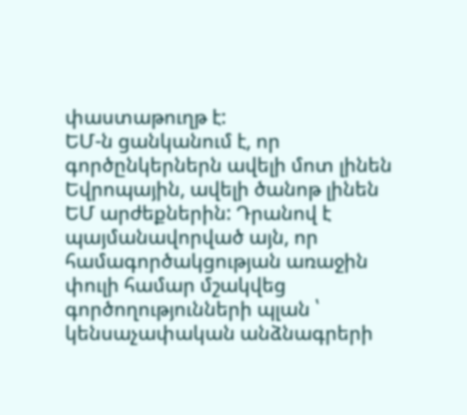փաստաթուղթ է:
ԵՄ-ն ցանկանում է, որ գործընկերներն ավելի մոտ լինեն Եվրոպային, ավելի ծանոթ լինեն ԵՄ արժեքներին: Դրանով է պայմանավորված այն, որ համագործակցության առաջին փուլի համար մշակվեց գործողությունների պլան ՝ կենսաչափական անձնագրերի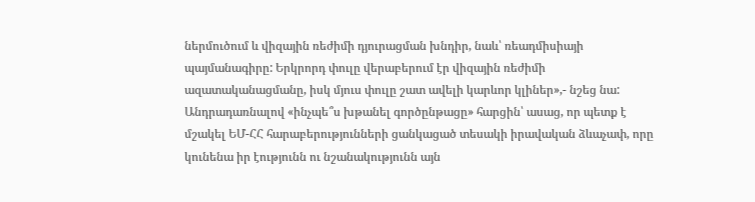ներմուծում և վիզային ռեժիմի դյուրացման խնդիր, նաև՝ ռեադմիսիայի պայմանագիրը: Երկրորդ փուլը վերաբերում էր վիզային ռեժիմի ազատականացմանը, իսկ մյուս փուլը շատ ավելի կարևոր կլիներ»,- նշեց նա:
Անդրադառնալով «ինչպե՞ս խթանել գործընթացը» հարցին՝ ասաց, որ պետք է մշակել ԵՄ-ՀՀ հարաբերությունների ցանկացած տեսակի իրավական ձևաչափ, որը կունենա իր էությունն ու նշանակությունն այն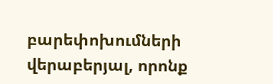բարեփոխումների վերաբերյալ, որոնք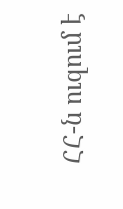ՀՀ-ն ուզում է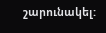շարունակել: